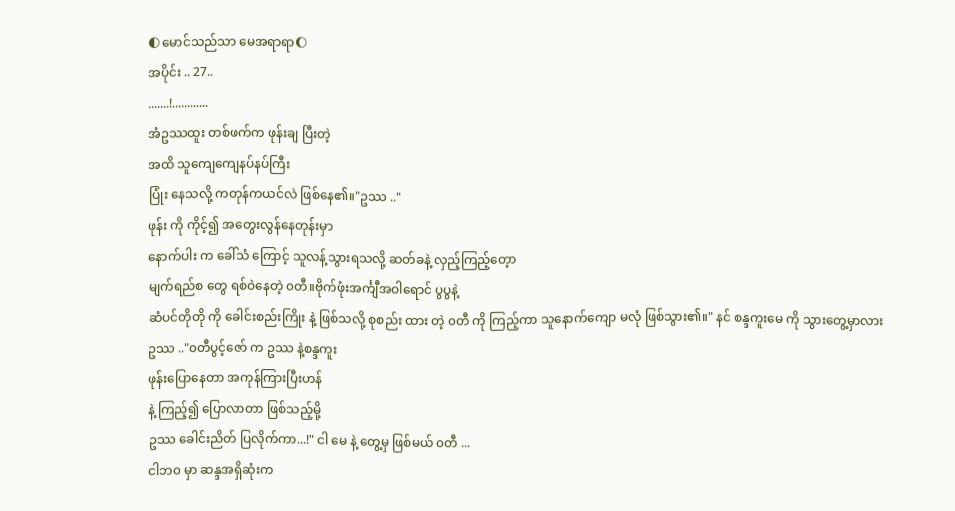🌓မောင်သည်သာ မေအရာရာ🌔
အပိုင်း .. 27..
.......!............
အံဥဿထူး တစ်ဖက်က ဖုန်းချ ပြီးတဲ့
အထိ သူကျေကျေနပ်နပ်ကြီး
ပြုံး နေသလို့ ကတုန်ကယင်လဲ ဖြစ်နေ၏။"ဥဿ .."
ဖုန်း ကို ကိုင့်၍ အတွေးလွန်နေတုန်းမှာ
နောက်ပါး က ခေါ်သံ ကြောင့် သူလန့်သွားရသလို့ ဆတ်ခနဲ့ လှည့်ကြည့်တေ့ာ
မျက်ရည်စ တွေ ရစ်ဝဲနေတဲ့ ၀တီ။ဗိုက်ဖုံးအင်္ကျီအဝါရောင် ပွပွနဲ့
ဆံပင်တိုတို ကို ခေါင်းစည်းကြိုး နဲ့ ဖြစ်သလို့ စုစည်း ထား တဲ့ ၀တီ ကို ကြည့်ကာ သူနောက်ကျော မလုံ ဖြစ်သွား၏။" နင် စန္ဒကူးမေ ကို သွားတွေ့မှာလား
ဥဿ .."၀တီပွင့်ဇော် က ဥဿ နဲ့စန္ဒကူး
ဖုန်းပြောနေတာ အကုန်ကြားပြီးဟန်
နဲ့ ကြည့်၍ ပြောလာတာ ဖြစ်သည့်မို့
ဥဿ ခေါင်းညိတ် ပြလိုက်ကာ...!" ငါ မေ နဲ့ တွေ့မှ ဖြစ်မယ် ၀တီ ...
ငါဘ၀ မှာ ဆန္ဒအရှိဆုံးက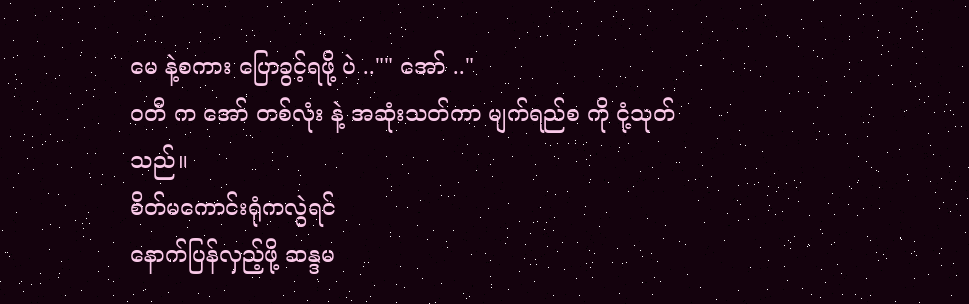မေ နဲ့စကား ပြောခွင့်ရဖို့ ပဲ .."" အော် .."
၀တီ က အော် တစ်လုံး နဲ့ အဆုံးသတ်ကာ မျက်ရည်စ ကို ငုံ့သုတ်သည်။
စိတ်မကောင်းရုံကလွဲရင်
နောက်ပြန်လှည့်ဖို့ ဆန္ဒမ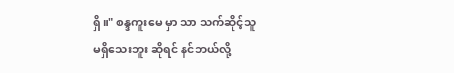ရှိ။" စန္ဒကူးမေ မှာ သာ သက်ဆိုင့်သူ
မရှိသေးဘူး ဆိုရင် နင်ဘယ်လို့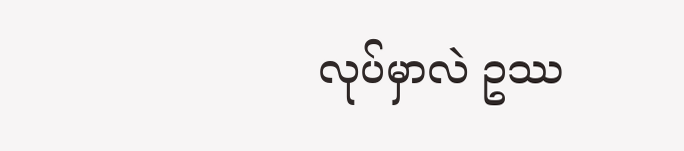လုပ်မှာလဲ ဥဿ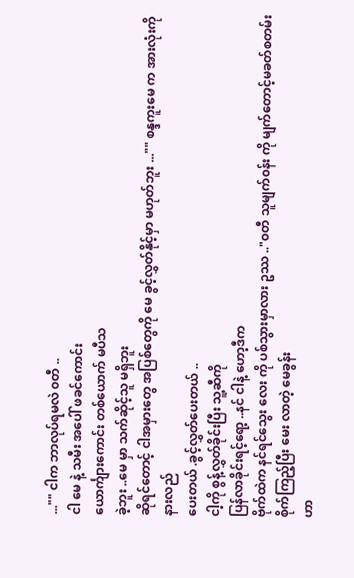..."" ငါက ဘာလုပ်ရမလဲ ၀တီ ..
ငါ မေ နဲ့ သမီး အပေါ် ဖခင်ကောင်း
ယောင်္ကျားကောင်း တစ်ယောက် မပီသ
ခဲ့ဘူး ..မေ မှာ သက်ဆိုင့်သူ မရှိဘူး
ဆိုရင်တောင့် ငါအမှားတွေ အပြစ်တွေကို မေ ခွင့်လွှတ်နိုင့်မှာ မဟုတ်ဘူး ..."" စန္ဒကူးမေ က အားလုံးကို နားလည်
ပေးတယ် .ခွင့်လွှတ်ပေးတယ် ..
ငါ့ကို စွန့်လွှတ်ခိုင်းပြီး သူ့ဆီကို
ပြန်လာခိုင်းရင့်ရော့ ..နင် ငါနဲ့ ဟော့ဒီက
ဗိုက်ထဲက နင်ရင်သွေး လေး ကို ပစ်သွားမှာလား ဥဿ .."၀တီ သူမျက်၀န်း ကို မျက်တောင့်မခတ်စတမ်းစိုက်ကြည့်ပြီး မေး လာတဲ့ မေခွန်း
ဟာ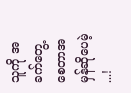သူကို အခက်တွေ့စေတာအမှန်ဆိုပေမဲ့ ...!